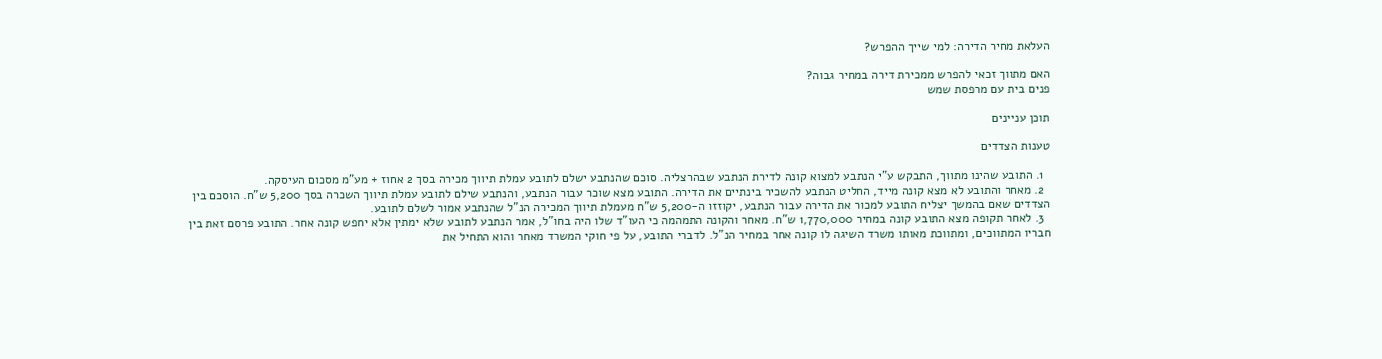העלאת מחיר הדירה: למי שייך ההפרש?

האם מתווך זכאי להפרש ממכירת דירה במחיר גבוה?
פנים בית עם מרפסת שמש

תוכן עניינים

טענות הצדדים

  1. התובע שהינו מתווך, התבקש ע"י הנתבע למצוא קונה לדירת הנתבע שבהרצליה. סוכם שהנתבע ישלם לתובע עמלת תיווך מכירה בסך 2 אחוז + מע"מ מסכום העיסקה.
  2. מאחר והתובע לא מצא קונה מייד, החליט הנתבע להשכיר בינתיים את הדירה. התובע מצא שוכר עבור הנתבע, והנתבע שילם לתובע עמלת תיווך השכרה בסך 5,200 ש"ח. הוסכם בין הצדדים שאם בהמשך יצליח התובע למכור את הדירה עבור הנתבע, יקוזזו ה-5,200 ש"ח מעמלת תיווך המכירה הנ"ל שהנתבע אמור לשלם לתובע.
  3. לאחר תקופה מצא התובע קונה במחיר 1,770,000 ש"ח. מאחר והקונה התמהמה כי העו"ד שלו היה בחו"ל, אמר הנתבע לתובע שלא ימתין אלא יחפש קונה אחר. התובע פרסם זאת בין חבריו המתווכים, ומתווכת מאותו משרד השיגה לו קונה אחר במחיר הנ"ל. לדברי התובע, על פי חוקי המשרד מאחר והוא התחיל את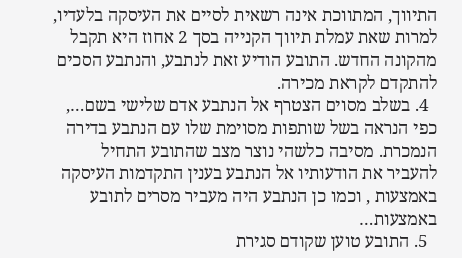התיווך, המתווכת אינה רשאית לסיים את העיסקה בלעדיו, למרות שאת עמלת תיווך הקנייה בסך 2 אחוז היא תקבל מהקונה החדש. התובע הודיע זאת לנתבע, והנתבע הסכים להתקדם לקראת מכירה.
  4. בשלב מסוים הצטרף אל הנתבע אדם שלישי בשם…, כפי הנראה בשל שותפות מסוימת שלו עם הנתבע בדירה הנמכרת. מסיבה כלשהי נוצר מצב שהתובע התחיל להעביר את הודעותיו אל הנתבע בענין התקדמות העיסקה באמצעות , וכמו כן הנתבע היה מעביר מסרים לתובע באמצעות…
  5. התובע טוען שקודם סגירת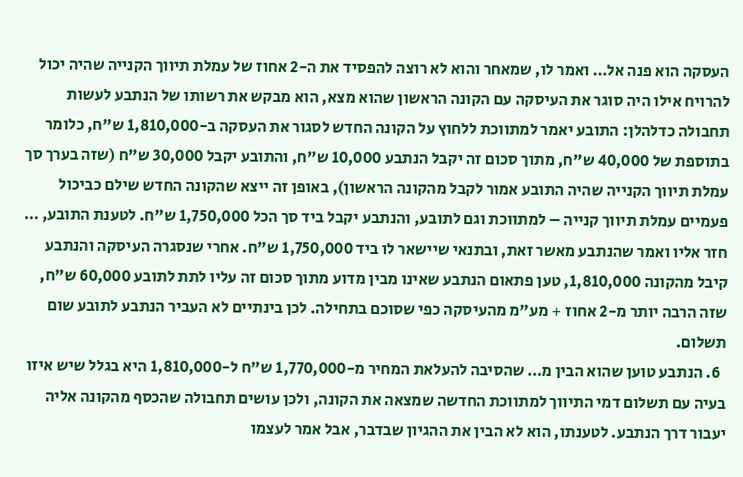העסקה הוא פנה אל… ואמר לו, שמאחר והוא לא רוצה להפסיד את ה-2 אחוז של עמלת תיווך הקנייה שהיה יכול להרויח אילו היה סוגר את העיסקה עם הקונה הראשון שהוא מצא, הוא מבקש את רשותו של הנתבע לעשות תחבולה כדלהלן: התובע יאמר למתווכת ללחוץ על הקונה החדש לסגור את העסקה ב-1,810,000 ש"ח, כלומר בתוספת של 40,000 ש"ח, מתוך סכום זה יקבל הנתבע 10,000 ש"ח, והתובע יקבל 30,000 ש"ח (שזה בערך סך עמלת תיווך הקנייה שהיה התובע אמור לקבל מהקונה הראשון), באופן זה ייצא שהקונה החדש שילם כביכול פעמיים עמלת תיווך קנייה – למתווכת וגם לתובע, והנתבע יקבל ביד סך הכל 1,750,000 ש"ח. לטענת התובע, … חזר אליו ואמר שהנתבע מאשר זאת, ובתנאי שיישאר לו ביד 1,750,000 ש"ח. אחרי שנסגרה העיסקה והנתבע קיבל מהקונה 1,810,000, טען פתאום הנתבע שאינו מבין מדוע מתוך סכום זה עליו לתת לתובע 60,000 ש"ח, שזה הרבה יותר מ-2 אחוז + מע"מ מהעיסקה כפי שסוכם בתחילה. לכן בינתיים לא העביר הנתבע לתובע שום תשלום.
  6. הנתבע טוען שהוא הבין מ… שהסיבה להעלאת המחיר מ-1,770,000 ש"ח ל-1,810,000 היא בגלל שיש איזו בעיה עם תשלום דמי התיווך למתווכת החדשה שמצאה את הקונה, ולכן עושים תחבולה שהכסף מהקונה אליה יעבור דרך הנתבע. לטענתו, הוא לא הבין את ההגיון שבדבר, אבל אמר לעצמו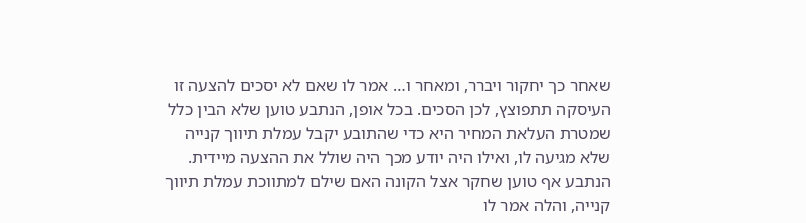שאחר כך יחקור ויברר, ומאחר ו… אמר לו שאם לא יסכים להצעה זו העיסקה תתפוצץ, לכן הסכים. בכל אופן, הנתבע טוען שלא הבין כלל שמטרת העלאת המחיר היא כדי שהתובע יקבל עמלת תיווך קנייה שלא מגיעה לו, ואילו היה יודע מכך היה שולל את ההצעה מיידית. הנתבע אף טוען שחקר אצל הקונה האם שילם למתווכת עמלת תיווך קנייה, והלה אמר לו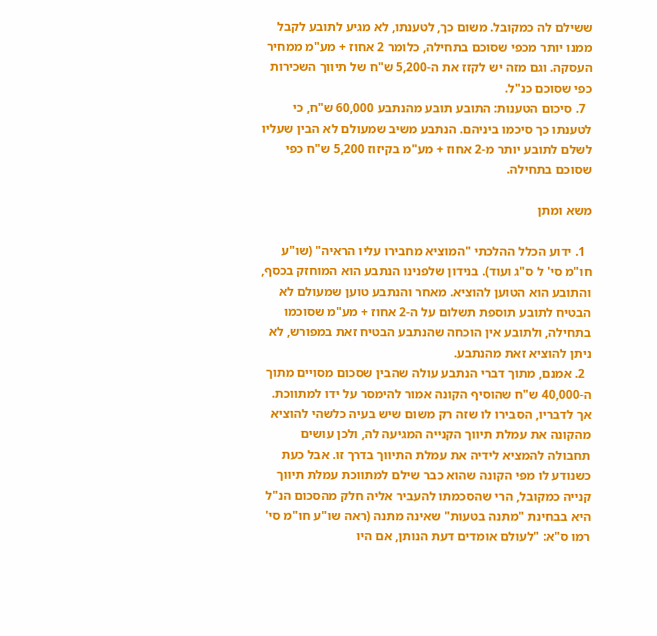ששילם לה כמקובל. משום כך, לטענתו, לא מגיע לתובע לקבל ממנו יותר מכפי שסוכם בתחילה, כלומר 2 אחוז + מע"מ ממחיר העסקה. וגם מזה יש לקזז את ה-5,200 ש"ח של תיווך השכירות כפי שסוכם כנ"ל.
  7. סיכום הטענות: התובע תובע מהנתבע 60,000 ש"ח, כי לטענתו כך סיכמו ביניהם. הנתבע משיב שמעולם לא הבין שעליו לשלם לתובע יותר מ-2 אחוז + מע"מ בקיזוז 5,200 ש"ח כפי שסוכם בתחילה.

משא ומתן

  1. ידוע הכלל ההלכתי "המוציא מחבירו עליו הראיה" (שו"ע חו"מ סי' ל ס"ג ועוד). בנידון שלפנינו הנתבע הוא המוחזק בכסף, והתובע הוא הטוען להוציא. מאחר והנתבע טוען שמעולם לא הבטיח לתובע תוספת תשלום על ה-2 אחוז + מע"מ שסוכמו בתחילה, ולתובע אין הוכחה שהנתבע הבטיח זאת במפורש, לא ניתן להוציא זאת מהנתבע.
  2. אמנם, מתוך דברי הנתבע עולה שהבין שסכום מסויים מתוך ה-40,000 ש"ח שהוסיף הקונה אמור להימסר על ידו למתווכת. אך לדבריו, הסבירו לו שזה רק משום שיש בעיה כלשהי להוציא מהקונה את עמלת תיווך הקנייה המגיעה לה, ולכן עושים תחבולה להמציא לידיה את עמלת התיווך בדרך זו. אבל כעת כשנודע לו מפי הקונה שהוא כבר שילם למתווכת עמלת תיווך קנייה כמקובל, הרי שהסכמתו להעביר אליה חלק מהסכום הנ"ל היא בבחינת "מתנה בטעות" שאינה מתנה (ראה שו"ע חו"מ סי' רמו ס"א: "לעולם אומדים דעת הנותן, אם היו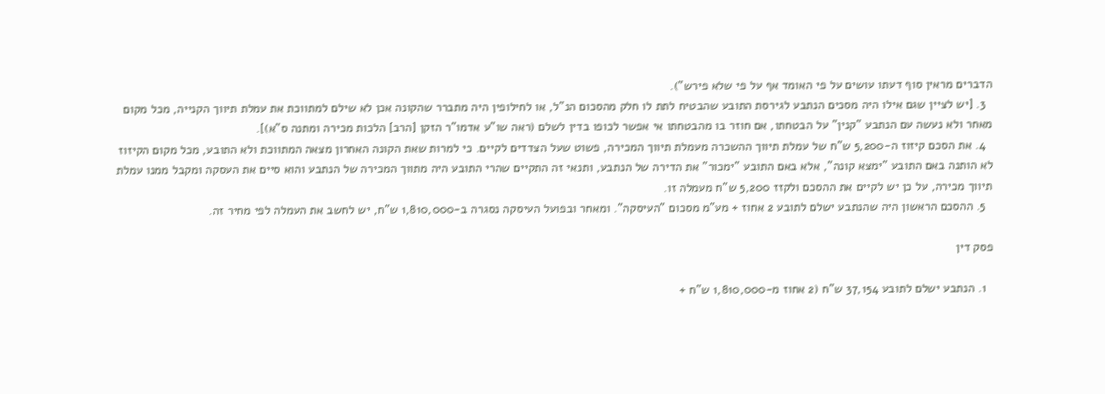הדברים מראין סוף דעתו עושים על פי האומד אף על פי שלא פירש").
  3. [יש לציין שגם אילו היה מסכים הנתבע לגירסת התובע שהבטיח לתת לו חלק מהסכום הנ"ל, או לחילופין היה מתברר שהקונה אכן לא שילם למתווכת את עמלת תיווך הקנייה, מכל מקום מאחר ולא נעשה עם הנתבע "קנין" על הבטחתו, אם חוזר בו מהבטחתו אי אפשר לכופו בדין לשלם (ראה שו"ע אדמו"ר הזקן [הרב] הלכות מכירה ומתנה ס"א)].
  4. את הסכם קיזוז ה-5,200 ש"ח של עמלת תיווך ההשכרה מעמלת תיווך המכירה, פשוט שעל הצדדים לקיים. כי למרות שאת הקונה האחרון מצאה המתווכת ולא התובע, מכל מקום הקיזוז לא הותנה באם התובע "ימצא קונה", אלא באם התובע "ימכור" את הדירה של הנתבע, ותנאי זה התקיים שהרי התובע היה מתווך המכירה של הנתבע והוא סיים את העסקה ומקבל ממנו עמלת תיווך מכירה, על כן יש לקיים את ההסכם ולקזז 5,200 ש"ח מעמלה זו.
  5. ההסכם הראשון היה שהנתבע ישלם לתובע 2 אחוז + מע"מ מסכום "העיסקה". ומאחר ובפועל העיסקה נסגרה ב-1,810,000 ש"ח, יש לחשב את העמלה לפי מחיר זה.

פסק דין

  1. הנתבע ישלם לתובע 37,154 ש"ח (2 אחוז מ-1,810,000 ש"ח +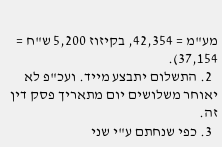מע"מ = 42,354, בקיזוז 5,200 ש"ח = 37,154).
  2. התשלום יתבצע מייד. ועכ"פ לא יאוחר משלושים יום מתאריך פסק דין זה.
  3. כפי שנחתם ע"י שני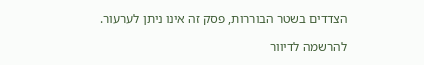הצדדים בשטר הבוררות, פסק זה אינו ניתן לערעור.

להרשמה לדיוור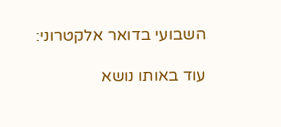השבועי בדואר אלקטרוני:

עוד באותו נושא